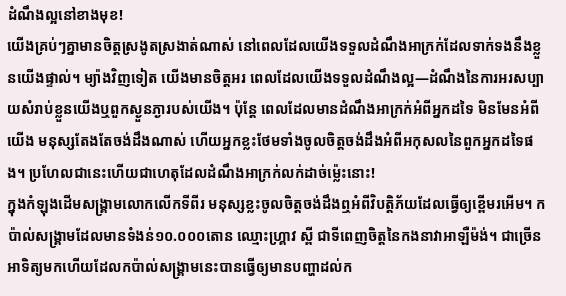ដំណឹងល្អនៅខាងមុខ!
យើងគ្រប់ៗគ្នាមានចិត្តស្រងូតស្រងាត់ណាស់ នៅពេលដែលយើងទទួលដំណឹងអាក្រក់ដែលទាក់ទងនឹងខ្លួនយើងផ្ទាល់។ ម្យ៉ាងវិញទៀត យើងមានចិត្តអរ ពេលដែលយើងទទួលដំណឹងល្អ—ដំណឹងនៃការអរសប្បាយសំរាប់ខ្លួនយើងឬពួកស្ងួនភ្ងារបស់យើង។ ប៉ុន្តែ ពេលដែលមានដំណឹងអាក្រក់អំពីអ្នកដទៃ មិនមែនអំពីយើង មនុស្សតែងតែចង់ដឹងណាស់ ហើយអ្នកខ្លះថែមទាំងចូលចិត្តចង់ដឹងអំពីអកុសលនៃពួកអ្នកដទៃផង។ ប្រហែលជានេះហើយជាហេតុដែលដំណឹងអាក្រក់លក់ដាច់ម្ល៉េះនោះ!
ក្នុងកំឡុងដើមសង្គ្រាមលោកលើកទីពីរ មនុស្សខ្លះចូលចិត្តចង់ដឹងឮអំពីវិបត្ដិភ័យដែលធ្វើឲ្យខ្ពើមរអើម។ កប៉ាល់សង្គ្រាមដែលមានទំងន់១០.០០០តោន ឈ្មោះហ្គ្រាវ ស្ពី ជាទីពេញចិត្តនៃកងនាវាអាឡឺម៉ង់។ ជាច្រើនអាទិត្យមកហើយដែលកប៉ាល់សង្គ្រាមនេះបានធ្វើឲ្យមានបញ្ហាដល់ក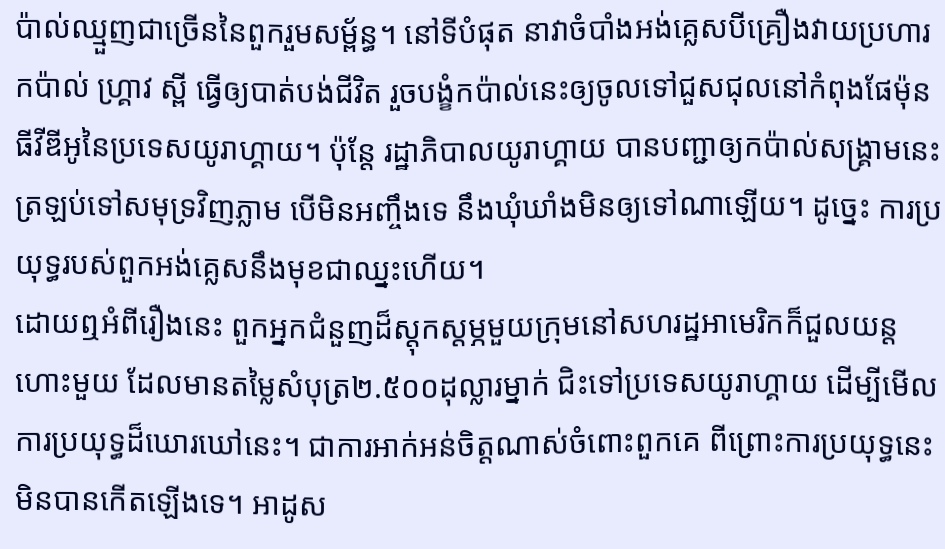ប៉ាល់ឈ្មួញជាច្រើននៃពួករួមសម្ព័ន្ធ។ នៅទីបំផុត នាវាចំបាំងអង់គ្លេសបីគ្រឿងវាយប្រហារកប៉ាល់ ហ្គ្រាវ ស្ពី ធ្វើឲ្យបាត់បង់ជីវិត រួចបង្ខំកប៉ាល់នេះឲ្យចូលទៅជួសជុលនៅកំពុងផែម៉ុនធីវីឌីអូនៃប្រទេសយូរាហ្គាយ។ ប៉ុន្តែ រដ្ឋាភិបាលយូរាហ្គាយ បានបញ្ជាឲ្យកប៉ាល់សង្គ្រាមនេះត្រឡប់ទៅសមុទ្រវិញភ្លាម បើមិនអញ្ចឹងទេ នឹងឃុំឃាំងមិនឲ្យទៅណាឡើយ។ ដូច្នេះ ការប្រយុទ្ធរបស់ពួកអង់គ្លេសនឹងមុខជាឈ្នះហើយ។
ដោយឮអំពីរឿងនេះ ពួកអ្នកជំនួញដ៏ស្តុកស្តម្ភមួយក្រុមនៅសហរដ្ឋអាមេរិកក៏ជួលយន្តហោះមួយ ដែលមានតម្លៃសំបុត្រ២.៥០០ដុល្លារម្នាក់ ជិះទៅប្រទេសយូរាហ្គាយ ដើម្បីមើលការប្រយុទ្ធដ៏ឃោរឃៅនេះ។ ជាការអាក់អន់ចិត្តណាស់ចំពោះពួកគេ ពីព្រោះការប្រយុទ្ធនេះមិនបានកើតឡើងទេ។ អាដូស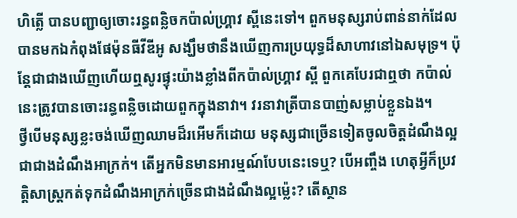ហិត្លើ បានបញ្ជាឲ្យចោះរន្ធពន្លិចកប៉ាល់ហ្គ្រាវ ស្ពីនេះទៅ។ ពួកមនុស្សរាប់ពាន់នាក់ដែលបានមកឯកំពុងផែម៉ុនធីវីឌីអូ សង្ឃឹមថានឹងឃើញការប្រយុទ្ធដ៏សាហាវនៅឯសមុទ្រ។ ប៉ុន្តែជាជាងឃើញហើយឮសូរផ្ទុះយ៉ាងខ្លាំងពីកប៉ាល់ហ្គ្រាវ ស្ពី ពួកគេបែរជាឮថា កប៉ាល់នេះត្រូវបានចោះរន្ធពន្លិចដោយពួកក្នុងនាវា។ វរនាវាត្រីបានបាញ់សម្លាប់ខ្លួនឯង។
ថ្វីបើមនុស្សខ្លះចង់ឃើញឈាមដ៏រអើមក៏ដោយ មនុស្សជាច្រើនទៀតចូលចិត្តដំណឹងល្អជាជាងដំណឹងអាក្រក់។ តើអ្នកមិនមានអារម្មណ៍បែបនេះទេឬ? បើអញ្ចឹង ហេតុអ្វីក៏ប្រវត្ដិសាស្ត្រកត់ទុកដំណឹងអាក្រក់ច្រើនជាងដំណឹងល្អម្ល៉េះ? តើស្ថាន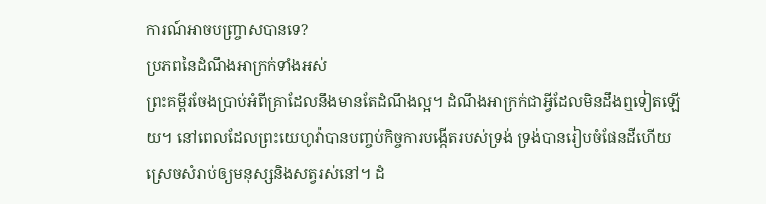ការណ៍អាចបញ្ច្រាសបានទេ?
ប្រភពនៃដំណឹងអាក្រក់ទាំងអស់
ព្រះគម្ពីរចែងប្រាប់អំពីគ្រាដែលនឹងមានតែដំណឹងល្អ។ ដំណឹងអាក្រក់ជាអ្វីដែលមិនដឹងឮទៀតឡើយ។ នៅពេលដែលព្រះយេហូវ៉ាបានបញ្ចប់កិច្ចការបង្កើតរបស់ទ្រង់ ទ្រង់បានរៀបចំផែនដីហើយស្រេចសំរាប់ឲ្យមនុស្សនិងសត្វរស់នៅ។ ដំ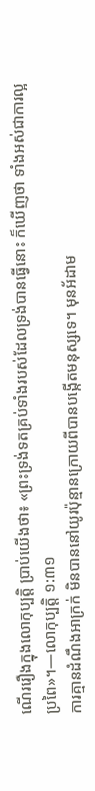ណើររឿងក្នុងលោកុប្បត្តិ ប្រាប់យើងថា៖ «ព្រះទ្រង់ទតគ្រប់ទាំងរបស់ដែលទ្រង់បានធ្វើនោះ ក៏ឃើញថា ទាំងអស់ជាការល្អប្រពៃ»។—លោកុប្បត្តិ ១:៣១
ការគ្មានដំណឹងអាក្រក់ មិនបាននៅយូរប៉ុន្មានក្រោយពីបានបង្កើតមនុស្សទេ។ មុនអ័ដាម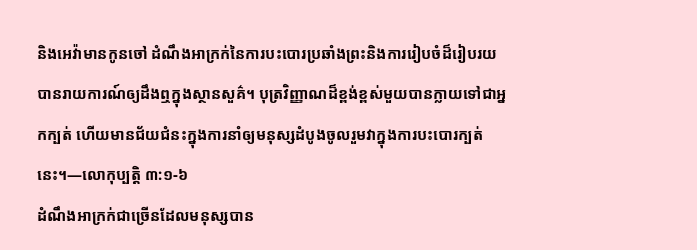និងអេវ៉ាមានកូនចៅ ដំណឹងអាក្រក់នៃការបះបោរប្រឆាំងព្រះនិងការរៀបចំដ៏រៀបរយ បានរាយការណ៍ឲ្យដឹងឮក្នុងស្ថានសួគ៌។ បុត្រវិញ្ញាណដ៏ខ្ពង់ខ្ពស់មួយបានក្លាយទៅជាអ្នកក្បត់ ហើយមានជ័យជំនះក្នុងការនាំឲ្យមនុស្សដំបូងចូលរួមវាក្នុងការបះបោរក្បត់នេះ។—លោកុប្បត្តិ ៣:១-៦
ដំណឹងអាក្រក់ជាច្រើនដែលមនុស្សបាន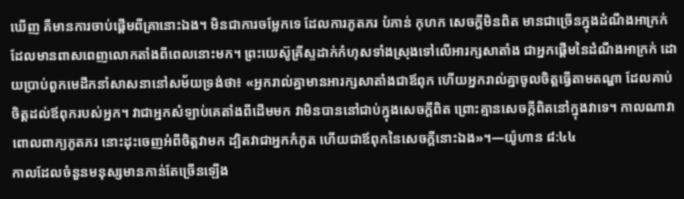ឃើញ គឺមានការចាប់ផ្ដើមពីគ្រានោះឯង។ មិនជាការចម្លែកទេ ដែលការភូតភរ បំភាន់ កុហក សេចក្ដីមិនពិត មានជាច្រើនក្នុងដំណឹងអាក្រក់ ដែលមានពាសពេញលោកតាំងពីពេលនោះមក។ ព្រះយេស៊ូគ្រីស្ទដាក់កំហុសទាំងស្រុងទៅលើអារក្សសាតាំង ជាអ្នកផ្ដើមនៃដំណឹងអាក្រក់ ដោយប្រាប់ពួកមេដឹកនាំសាសនានៅសម័យទ្រង់ថា៖ «អ្នករាល់គ្នាមានអារក្សសាតាំងជាឪពុក ហើយអ្នករាល់គ្នាចូលចិត្តធ្វើតាមតណ្ហា ដែលគាប់ចិត្តដល់ឪពុករបស់អ្នក។ វាជាអ្នកសំឡាប់គេតាំងពីដើមមក វាមិនបាននៅជាប់ក្នុងសេចក្ដីពិត ព្រោះគ្មានសេចក្ដីពិតនៅក្នុងវាទេ។ កាលណាវាពោលពាក្យភូតភរ នោះដុះចេញអំពីចិត្តវាមក ដ្បិតវាជាអ្នកកំភូត ហើយជាឪពុកនៃសេចក្ដីនោះឯង»។—យ៉ូហាន ៨:៤៤
កាលដែលចំនួនមនុស្សមានកាន់តែច្រើនឡើង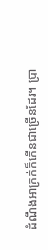ដំណឹងអាក្រក់ក៏កើនជាច្រើនដែរ។ ប្រា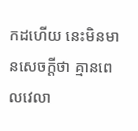កដហើយ នេះមិនមានសេចក្ដីថា គ្មានពេលវេលា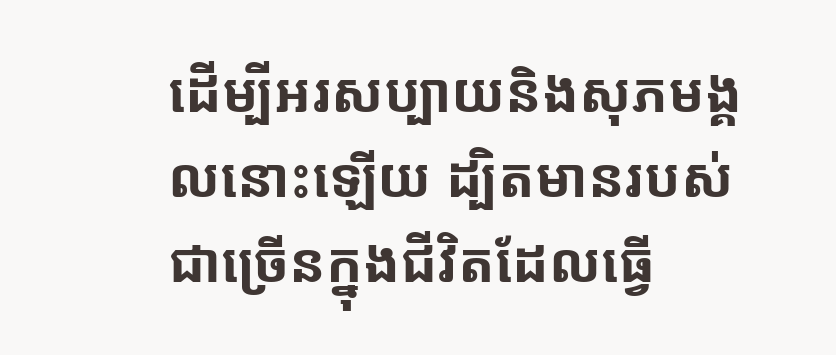ដើម្បីអរសប្បាយនិងសុភមង្គលនោះឡើយ ដ្បិតមានរបស់ជាច្រើនក្នុងជីវិតដែលធ្វើ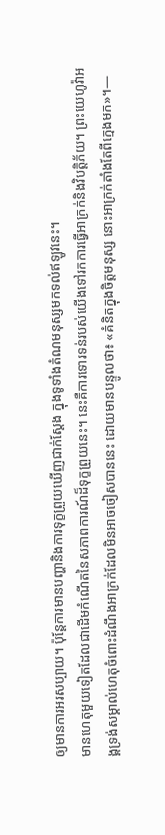ឲ្យមានការអរសប្បាយ។ ប៉ុន្តែការមានបញ្ហានិងការទុក្ខព្រួយឃើញជាក់ស្តែង ក្នុងទូទាំងតំណមនុស្សមកទល់ឥឡូវនេះ។
មានហេតុមួយទៀតដែលជាដើមកំណើតនៃសភាពការណ៍ដ៏ទុក្ខព្រួយនេះ។ នេះគឺការទោរទន់របស់យើងទៅរកការធ្វើអាក្រក់និងវិបត្ដិភ័យ។ ព្រះយេហូវ៉ាអង្គទ្រង់សម្គាល់ហេតុចំពោះដំណឹងអាក្រក់ដែលមិនអាចចៀសបាននេះ ដោយមានបន្ទូលថា៖ «គំនិតក្នុងចិត្តមនុស្ស នោះអាក្រក់តាំងតែពីក្មេងមក»។—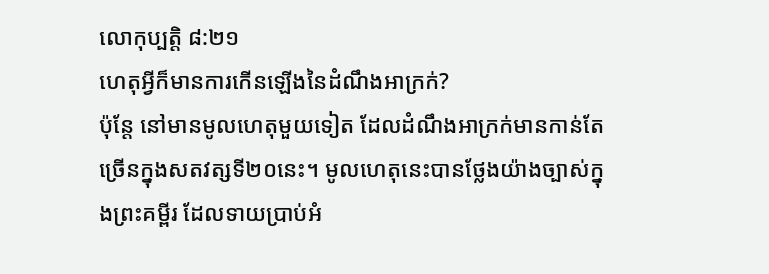លោកុប្បត្តិ ៨:២១
ហេតុអ្វីក៏មានការកើនឡើងនៃដំណឹងអាក្រក់?
ប៉ុន្តែ នៅមានមូលហេតុមួយទៀត ដែលដំណឹងអាក្រក់មានកាន់តែច្រើនក្នុងសតវត្សទី២០នេះ។ មូលហេតុនេះបានថ្លែងយ៉ាងច្បាស់ក្នុងព្រះគម្ពីរ ដែលទាយប្រាប់អំ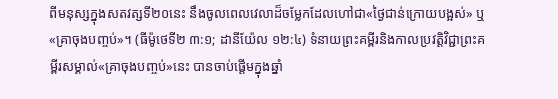ពីមនុស្សក្នុងសតវត្សទី២០នេះ នឹងចូលពេលវេលាដ៏ចម្លែកដែលហៅជា«ថ្ងៃជាន់ក្រោយបង្អស់» ឬ«គ្រាចុងបញ្ចប់»។ (ធីម៉ូថេទី២ ៣:១; ដានីយ៉ែល ១២:៤) ទំនាយព្រះគម្ពីរនិងកាលប្រវត្ដិវិជ្ជាព្រះគម្ពីរសម្គាល់«គ្រាចុងបញ្ចប់»នេះ បានចាប់ផ្ដើមក្នុងឆ្នាំ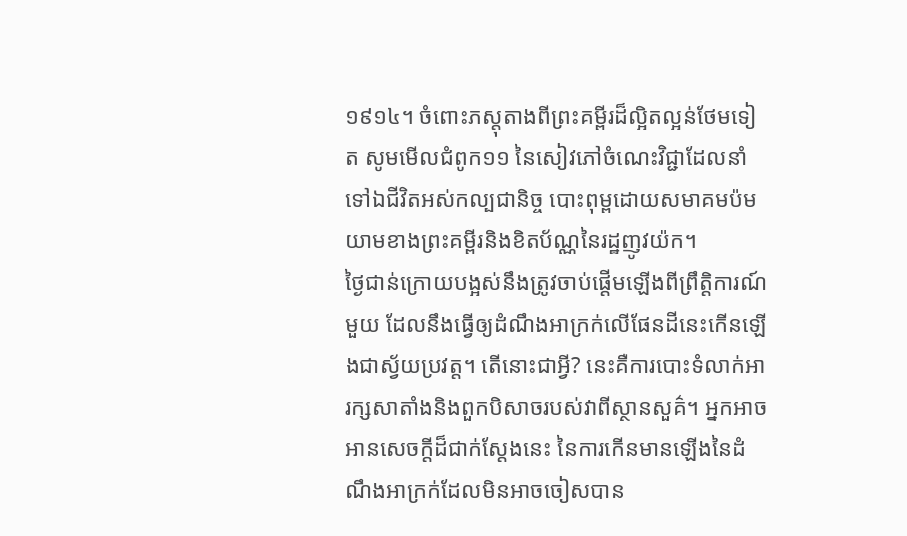១៩១៤។ ចំពោះភស្តុតាងពីព្រះគម្ពីរដ៏ល្អិតល្អន់ថែមទៀត សូមមើលជំពូក១១ នៃសៀវភៅចំណេះវិជ្ជាដែលនាំទៅឯជីវិតអស់កល្បជានិច្ច បោះពុម្ពដោយសមាគមប៉មយាមខាងព្រះគម្ពីរនិងខិតប័ណ្ណនៃរដ្ឋញូវយ៉ក។
ថ្ងៃជាន់ក្រោយបង្អស់នឹងត្រូវចាប់ផ្ដើមឡើងពីព្រឹត្ដិការណ៍មួយ ដែលនឹងធ្វើឲ្យដំណឹងអាក្រក់លើផែនដីនេះកើនឡើងជាស្វ័យប្រវត្ត។ តើនោះជាអ្វី? នេះគឺការបោះទំលាក់អារក្សសាតាំងនិងពួកបិសាចរបស់វាពីស្ថានសួគ៌។ អ្នកអាចអានសេចក្ដីដ៏ជាក់ស្តែងនេះ នៃការកើនមានឡើងនៃដំណឹងអាក្រក់ដែលមិនអាចចៀសបាន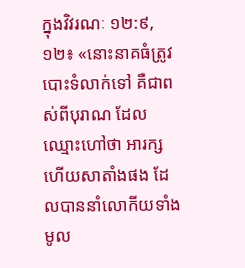ក្នុងវិវរណៈ ១២:៩, ១២៖ «នោះនាគធំត្រូវបោះទំលាក់ទៅ គឺជាពស់ពីបុរាណ ដែលឈ្មោះហៅថា អារក្ស ហើយសាតាំងផង ដែលបាននាំលោកីយទាំងមូល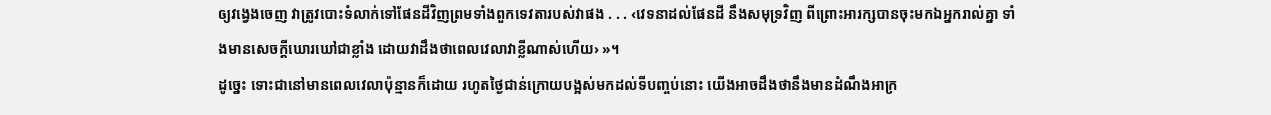ឲ្យវង្វេងចេញ វាត្រូវបោះទំលាក់ទៅផែនដីវិញព្រមទាំងពួកទេវតារបស់វាផង . . . ‹វេទនាដល់ផែនដី នឹងសមុទ្រវិញ ពីព្រោះអារក្សបានចុះមកឯអ្នករាល់គ្នា ទាំងមានសេចក្ដីឃោរឃៅជាខ្លាំង ដោយវាដឹងថាពេលវេលាវាខ្លីណាស់ហើយ› »។
ដូច្នេះ ទោះជានៅមានពេលវេលាប៉ុន្មានក៏ដោយ រហូតថ្ងៃជាន់ក្រោយបង្អស់មកដល់ទីបញ្ចប់នោះ យើងអាចដឹងថានឹងមានដំណឹងអាក្រ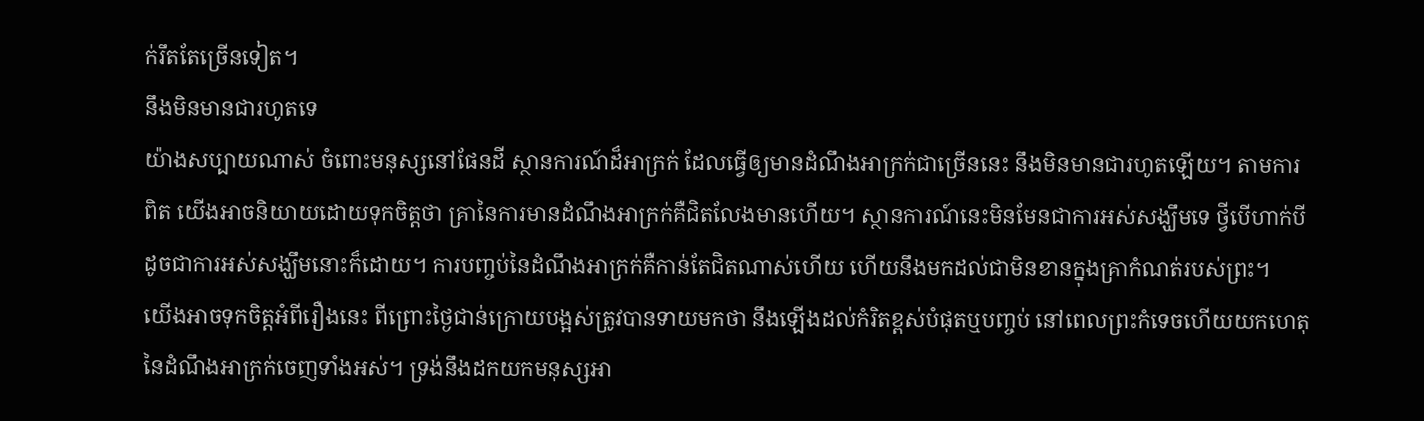ក់រឹតតែច្រើនទៀត។
នឹងមិនមានជារហូតទេ
យ៉ាងសប្បាយណាស់ ចំពោះមនុស្សនៅផែនដី ស្ថានការណ៍ដ៏អាក្រក់ ដែលធ្វើឲ្យមានដំណឹងអាក្រក់ជាច្រើននេះ នឹងមិនមានជារហូតឡើយ។ តាមការពិត យើងអាចនិយាយដោយទុកចិត្តថា គ្រានៃការមានដំណឹងអាក្រក់គឺជិតលែងមានហើយ។ ស្ថានការណ៍នេះមិនមែនជាការអស់សង្ឃឹមទេ ថ្វីបើហាក់បីដូចជាការអស់សង្ឃឹមនោះក៏ដោយ។ ការបញ្ចប់នៃដំណឹងអាក្រក់គឺកាន់តែជិតណាស់ហើយ ហើយនឹងមកដល់ជាមិនខានក្នុងគ្រាកំណត់របស់ព្រះ។
យើងអាចទុកចិត្តអំពីរឿងនេះ ពីព្រោះថ្ងៃជាន់ក្រោយបង្អស់ត្រូវបានទាយមកថា នឹងឡើងដល់កំរិតខ្ពស់បំផុតឬបញ្ចប់ នៅពេលព្រះកំទេចហើយយកហេតុនៃដំណឹងអាក្រក់ចេញទាំងអស់។ ទ្រង់នឹងដកយកមនុស្សអា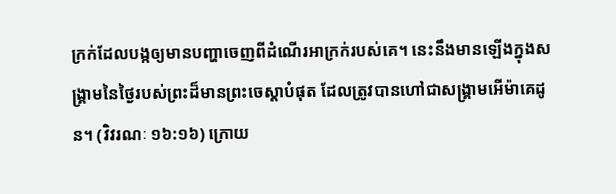ក្រក់ដែលបង្កឲ្យមានបញ្ហាចេញពីដំណើរអាក្រក់របស់គេ។ នេះនឹងមានឡើងក្នុងសង្គ្រាមនៃថ្ងៃរបស់ព្រះដ៏មានព្រះចេស្ដាបំផុត ដែលត្រូវបានហៅជាសង្គ្រាមអើម៉ាគេដូន។ (វិវរណៈ ១៦:១៦) ក្រោយ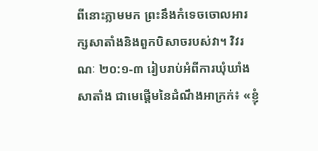ពីនោះភ្លាមមក ព្រះនឹងកំទេចចោលអារក្សសាតាំងនិងពួកបិសាចរបស់វា។ វិវរណៈ ២០:១-៣ រៀបរាប់អំពីការឃុំឃាំងសាតាំង ជាមេផ្ដើមនៃដំណឹងអាក្រក់៖ «ខ្ញុំ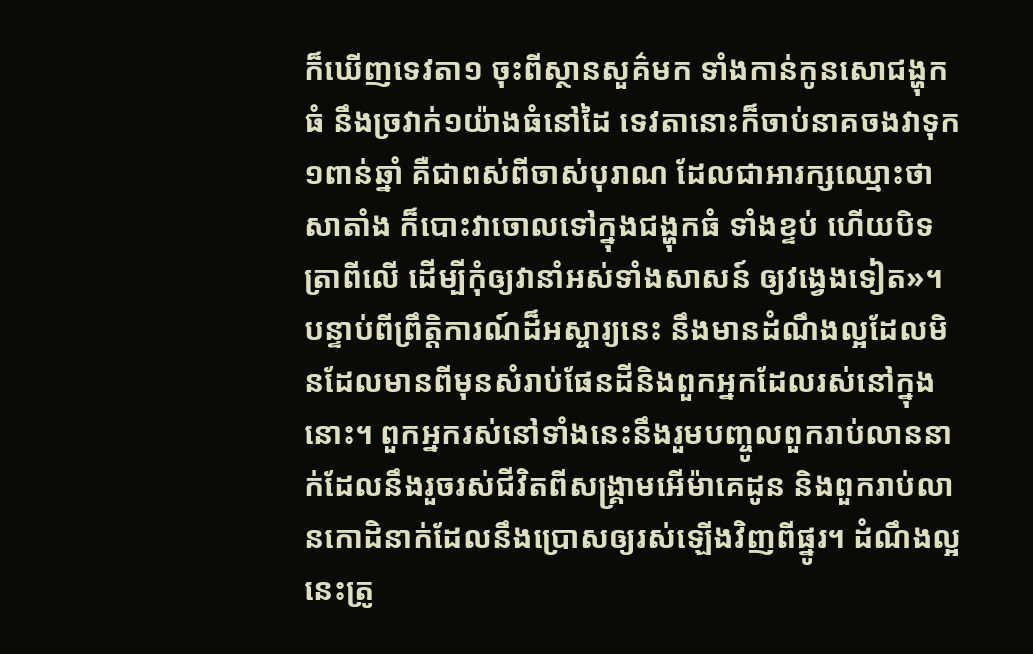ក៏ឃើញទេវតា១ ចុះពីស្ថានសួគ៌មក ទាំងកាន់កូនសោជង្ហុកធំ នឹងច្រវាក់១យ៉ាងធំនៅដៃ ទេវតានោះក៏ចាប់នាគចងវាទុក១ពាន់ឆ្នាំ គឺជាពស់ពីចាស់បុរាណ ដែលជាអារក្សឈ្មោះថា សាតាំង ក៏បោះវាចោលទៅក្នុងជង្ហុកធំ ទាំងខ្ទប់ ហើយបិទត្រាពីលើ ដើម្បីកុំឲ្យវានាំអស់ទាំងសាសន៍ ឲ្យវង្វេងទៀត»។
បន្ទាប់ពីព្រឹត្ដិការណ៍ដ៏អស្ចារ្យនេះ នឹងមានដំណឹងល្អដែលមិនដែលមានពីមុនសំរាប់ផែនដីនិងពួកអ្នកដែលរស់នៅក្នុងនោះ។ ពួកអ្នករស់នៅទាំងនេះនឹងរួមបញ្ចូលពួករាប់លាននាក់ដែលនឹងរួចរស់ជីវិតពីសង្គ្រាមអើម៉ាគេដូន និងពួករាប់លានកោដិនាក់ដែលនឹងប្រោសឲ្យរស់ឡើងវិញពីផ្នូរ។ ដំណឹងល្អនេះត្រូ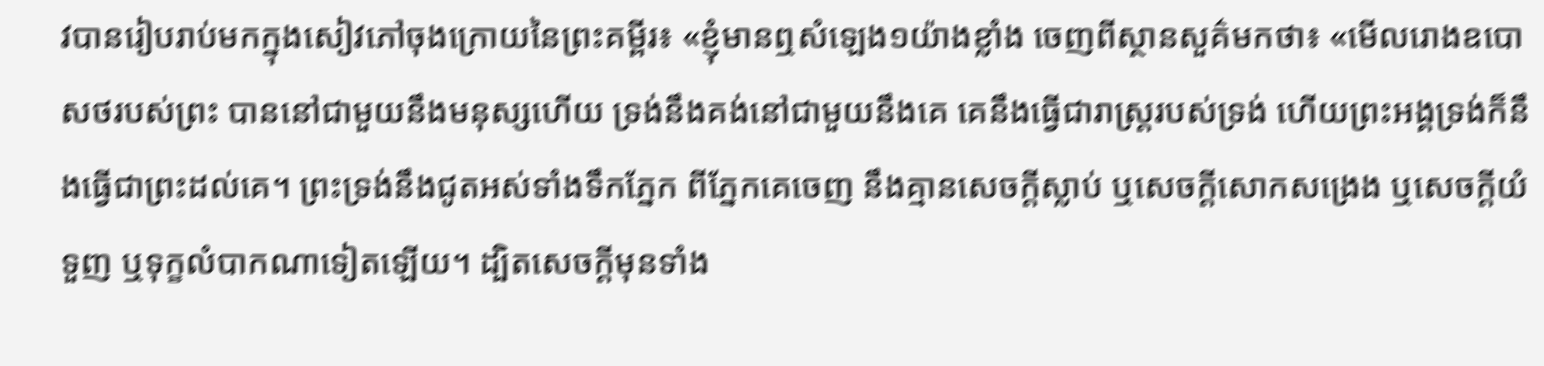វបានរៀបរាប់មកក្នុងសៀវភៅចុងក្រោយនៃព្រះគម្ពីរ៖ «ខ្ញុំមានឮសំឡេង១យ៉ាងខ្លាំង ចេញពីស្ថានសួគ៌មកថា៖ «មើលរោងឧបោសថរបស់ព្រះ បាននៅជាមួយនឹងមនុស្សហើយ ទ្រង់នឹងគង់នៅជាមួយនឹងគេ គេនឹងធ្វើជារាស្ត្ររបស់ទ្រង់ ហើយព្រះអង្គទ្រង់ក៏នឹងធ្វើជាព្រះដល់គេ។ ព្រះទ្រង់នឹងជូតអស់ទាំងទឹកភ្នែក ពីភ្នែកគេចេញ នឹងគ្មានសេចក្ដីស្លាប់ ឬសេចក្ដីសោកសង្រេង ឬសេចក្ដីយំទួញ ឬទុក្ខលំបាកណាទៀតឡើយ។ ដ្បិតសេចក្ដីមុនទាំង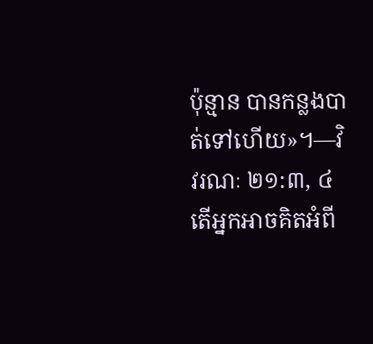ប៉ុន្មាន បានកន្លងបាត់ទៅហើយ»។—វិវរណៈ ២១:៣, ៤
តើអ្នកអាចគិតអំពី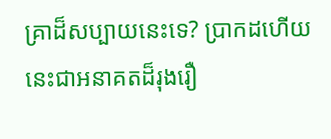គ្រាដ៏សប្បាយនេះទេ? ប្រាកដហើយ នេះជាអនាគតដ៏រុងរឿ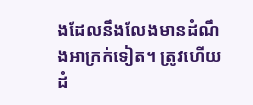ងដែលនឹងលែងមានដំណឹងអាក្រក់ទៀត។ ត្រូវហើយ ដំ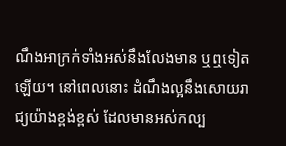ណឹងអាក្រក់ទាំងអស់នឹងលែងមាន ឬឮទៀតឡើយ។ នៅពេលនោះ ដំណឹងល្អនឹងសោយរាជ្យយ៉ាងខ្ពង់ខ្ពស់ ដែលមានអស់កល្ប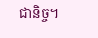ជានិច្ច។